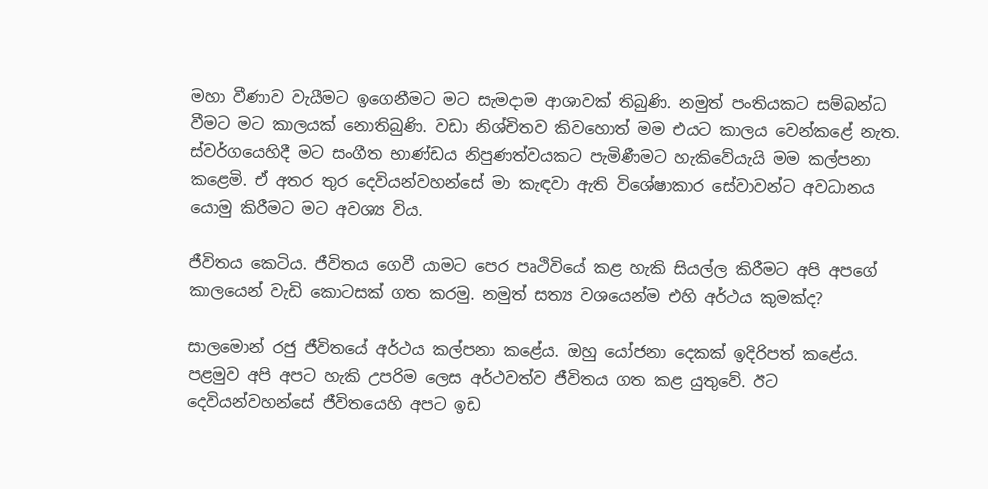මහා වීණාව වැයීමට ඉගෙනීමට මට සැමදාම ආශාවක් තිබුණි. නමුත් පංතියකට සම්බන්ධ වීමට මට කාලයක් නොතිබුණි. වඩා නිශ්චිතව කිවහොත් මම එයට කාලය වෙන්කළේ නැත. ස්වර්ගයෙහිදී මට සංගීත භාණ්ඩය නිපුණත්වයකට පැමිණීමට හැකිවේයැයි මම කල්පනා කළෙමි. ඒ අතර තුර දෙවියන්වහන්සේ මා කැඳවා ඇති විශේෂාකාර සේවාවන්ට අවධානය යොමු කිරීමට මට අවශ්‍ය විය.

ජීවිතය කෙටිය. ජීවිතය ගෙවී යාමට පෙර පෘථිවියේ කළ හැකි සියල්ල කිරීමට අපි අපගේ කාලයෙන් වැඩි කොටසක් ගත කරමු. නමුත් සත්‍ය වශයෙන්ම එහි අර්ථය කුමක්ද?

සාලමොන් රජු ජීවිතයේ අර්ථය කල්පනා කළේය. ඔහු යෝජනා දෙකක් ඉදිරිපත් කළේය. පළමුව අපි අපට හැකි උපරිම ලෙස අර්ථවත්ව ජීවිතය ගත කළ යුතුවේ. ඊට දෙවියන්වහන්සේ ජීවිතයෙහි අපට ඉඩ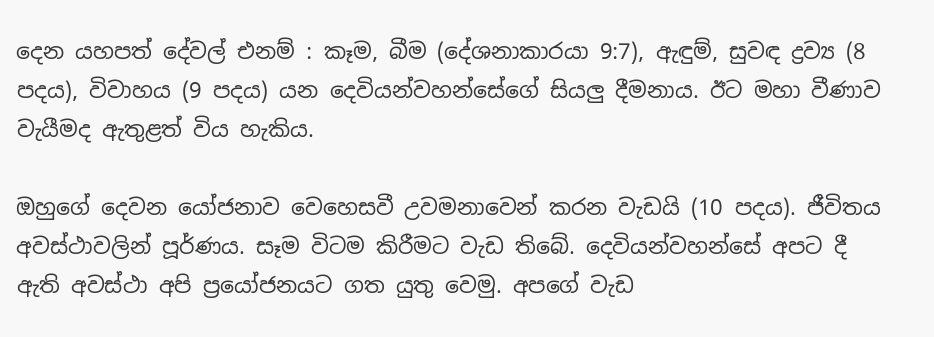දෙන යහපත් දේවල් එනම් : කෑම, බීම (දේශනාකාරයා 9:7), ඇඳුම්, සුවඳ ද්‍රව්‍ය (8 පදය), විවාහය (9 පදය) යන දෙවියන්වහන්සේගේ සියලු දීමනාය. ඊට මහා වීණාව වැයීමද ඇතුළත් විය හැකිය.

ඔහුගේ දෙවන යෝජනාව වෙහෙසවී උවමනාවෙන් කරන වැඩයි (10 පදය). ජීවිතය අවස්ථාවලින් පූර්ණය. සෑම විටම කිරීමට වැඩ තිබේ. දෙවියන්වහන්සේ අපට දී ඇති අවස්ථා අපි ප්‍රයෝජනයට ගත යුතු වෙමු. අපගේ වැඩ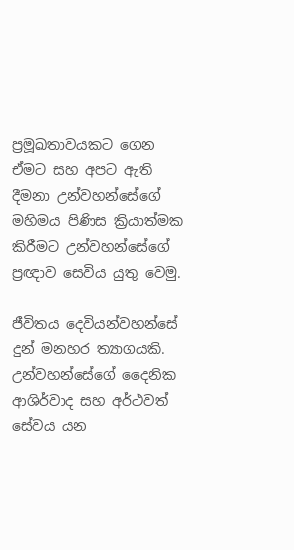ප්‍රමූඛතාවයකට ගෙන ඒමට සහ අපට ඇති දීමනා උන්වහන්සේගේ මහිමය පිණිස ක්‍රියාත්මක කිරීමට උන්වහන්සේගේ ප්‍රඥාව සෙවිය යුතු වෙමු.

ජීවිතය දෙවියන්වහන්සේ දුන් මනහර ත්‍යාගයකි. උන්වහන්සේගේ දෛනික ආශිර්වාද සහ අර්ථවත් සේවය යන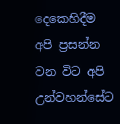දෙකෙහිදීම අපි ප්‍රසන්න වන විට අපි උන්වහන්සේට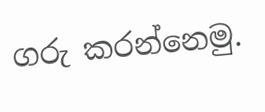ගරු කරන්නෙමු.